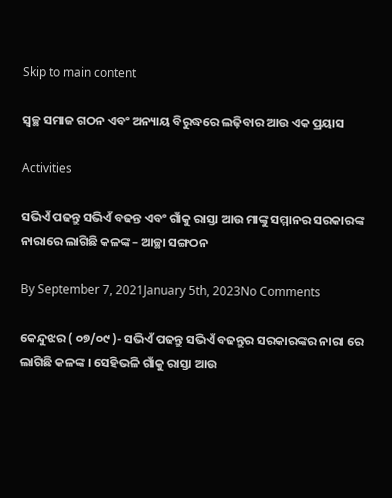Skip to main content

ସ୍ୱଚ୍ଛ ସମାଜ ଗଠନ ଏବଂ ଅନ୍ୟାୟ ବିରୁଦ୍ଧରେ ଲଢ଼ିବାର ଆଉ ଏକ ପ୍ରୟାସ

Activities

ସଭିଏଁ ପଢନ୍ତୁ ସଭିଏଁ ବଢନ୍ତ ଏବଂ ଗାଁକୁ ରାସ୍ତା ଆଉ ମାଙ୍କୁ ସମ୍ମାନର ସରକାରଙ୍କ ନାରାରେ ଲାଗିଛି କଳଙ୍କ – ଆଚ୍ଛା ସଙ୍ଗଠନ

By September 7, 2021January 5th, 2023No Comments

କେନ୍ଦୁଝର ( ୦୭/୦୯ )- ସଭିଏଁ ପଢନ୍ତୁ ସଭିଏଁ ବଢନ୍ତୁର ସରକାରଙ୍କର ନାରା ରେ ଲାଗିଛି କଳଙ୍କ । ସେହିଭଳି ଗାଁକୁ ରାସ୍ତା ଆଉ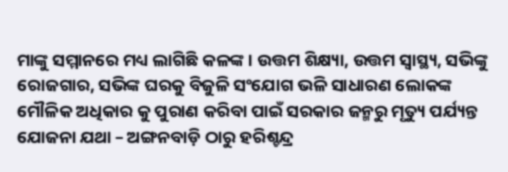ମାଙ୍କୁ ସମ୍ମାନରେ ମଧ୍ୟ ଲାଗିଛି କଳଙ୍କ । ଉତ୍ତମ ଶିକ୍ଷ୍ୟା, ଉତ୍ତମ ସ୍ୱାସ୍ଥ୍ୟ, ସଭିଙ୍କୁ ରୋଜଗାର, ସଭିଙ୍କ ଘରକୁ ବିଜୁଳି ସଂଯୋଗ ଭଳି ସାଧାରଣ ଲୋକଙ୍କ ମୌଳିକ ଅଧିକାର କୁ ପୁରାଣ କରିବା ପାଇଁ ସରକାର ଜନ୍ମରୁ ମୃତ୍ୟୁ ପର୍ଯ୍ୟନ୍ତ ଯୋଜନା ଯଥା – ଅଙ୍ଗନବାଡ଼ି ଠାରୁ ହରିଶ୍ଚନ୍ଦ୍ର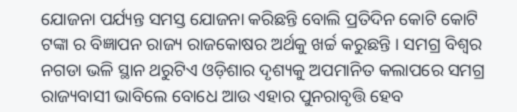ଯୋଜନା ପର୍ଯ୍ୟନ୍ତ ସମସ୍ତ ଯୋଜନା କରିଛନ୍ତି ବୋଲି ପ୍ରତିଦିନ କୋଟି କୋଟି ଟଙ୍କା ର ବିଜ୍ଞାପନ ରାଜ୍ୟ ରାଜକୋଷର ଅର୍ଥକୁ ଖର୍ଚ୍ଚ କରୁଛନ୍ତି । ସମଗ୍ର ବିଶ୍ୱର ନଗଡା ଭଳି ସ୍ଥାନ ଥରୁଟିଏ ଓଡ଼ିଶାର ଦୃଶ୍ୟକୁ ଅପମାନିତ କଲାପରେ ସମଗ୍ର ରାଜ୍ୟବାସୀ ଭାବିଲେ ବୋଧେ ଆଉ ଏହାର ପୁନରାବୃତ୍ତି ହେବ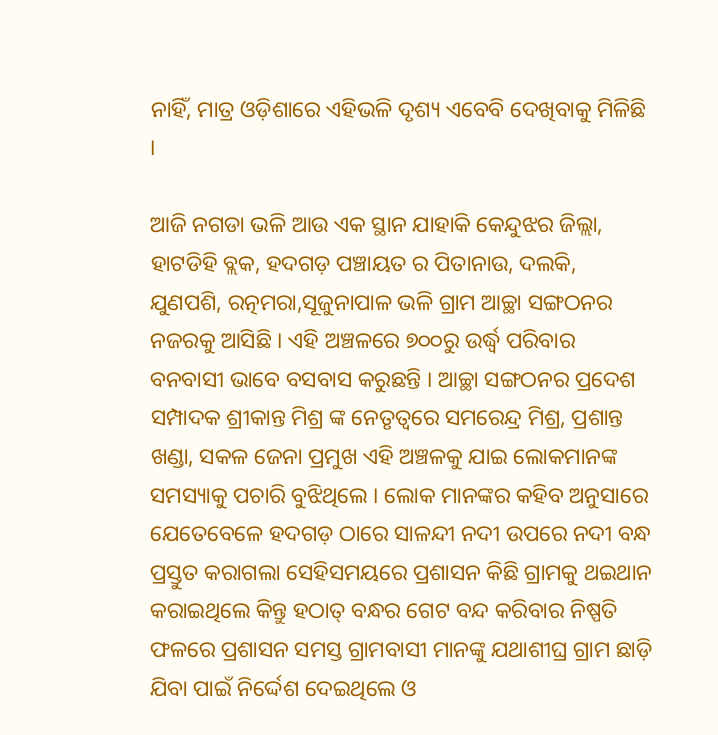ନାହିଁ, ମାତ୍ର ଓଡ଼ିଶାରେ ଏହିଭଳି ଦୃଶ୍ୟ ଏବେବି ଦେଖିବାକୁ ମିଳିଛି ।

ଆଜି ନଗଡା ଭଳି ଆଉ ଏକ ସ୍ଥାନ ଯାହାକି କେନ୍ଦୁଝର ଜିଲ୍ଲା, ହାଟଡିହି ବ୍ଲକ, ହଦଗଡ଼ ପଞ୍ଚାୟତ ର ପିତାନାଉ, ଦଲକି, ଯୁଣପଶି, ରତ୍ନମରା,ସୂଜୁନାପାଳ ଭଳି ଗ୍ରାମ ଆଚ୍ଛା ସଙ୍ଗଠନର ନଜରକୁ ଆସିଛି । ଏହି ଅଞ୍ଚଳରେ ୭୦୦ରୁ ଉର୍ଦ୍ଧ୍ୱ ପରିବାର ବନବାସୀ ଭାବେ ବସବାସ କରୁଛନ୍ତି । ଆଚ୍ଛା ସଙ୍ଗଠନର ପ୍ରଦେଶ ସମ୍ପାଦକ ଶ୍ରୀକାନ୍ତ ମିଶ୍ର ଙ୍କ ନେତୃତ୍ୱରେ ସମରେନ୍ଦ୍ର ମିଶ୍ର, ପ୍ରଶାନ୍ତ ଖଣ୍ଡା, ସକଳ ଜେନା ପ୍ରମୁଖ ଏହି ଅଞ୍ଚଳକୁ ଯାଇ ଲୋକମାନଙ୍କ ସମସ୍ୟାକୁ ପଚାରି ବୁଝିଥିଲେ । ଲୋକ ମାନଙ୍କର କହିବ ଅନୁସାରେ ଯେତେବେଳେ ହଦଗଡ଼ ଠାରେ ସାଳନ୍ଦୀ ନଦୀ ଉପରେ ନଦୀ ବନ୍ଧ ପ୍ରସ୍ତୁତ କରାଗଲା ସେହିସମୟରେ ପ୍ରଶାସନ କିଛି ଗ୍ରାମକୁ ଥଇଥାନ କରାଇଥିଲେ କିନ୍ତୁ ହଠାତ୍ ବନ୍ଧର ଗେଟ ବନ୍ଦ କରିବାର ନିଷ୍ପତି ଫଳରେ ପ୍ରଶାସନ ସମସ୍ତ ଗ୍ରାମବାସୀ ମାନଙ୍କୁ ଯଥାଶୀଘ୍ର ଗ୍ରାମ ଛାଡ଼ି ଯିବା ପାଇଁ ନିର୍ଦ୍ଦେଶ ଦେଇଥିଲେ ଓ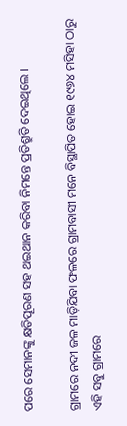ପରେ ସେମାନଙ୍କୁ କ୍ଷତିପୂରଣ ସହ ଥଇଥାନ କରିବା ନିମନ୍ତେ ପ୍ରତିଶ୍ରୁତି ଦେଇଥିଲେ ।

ଗ୍ରାମରେ ନଦୀ ଜଳ ମାଡ଼ିଯିବା ଫଳରେ ଗ୍ରାମବାସୀ ମନେ ବିସ୍ଥାପିତ ହୋଇ ୧୯୬୪ ମସିହା ଠାରୁ ଏହି ସବୁ ଗ୍ରାମରେ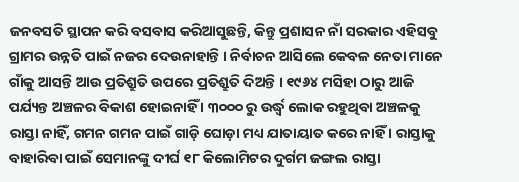ଜନବସତି ସ୍ଥାପନ କରି ବସବାସ କରିଆସୁଛନ୍ତି, କିନ୍ତୁ ପ୍ରଶାସନ ନାଁ ସରକାର ଏହିସବୁ ଗ୍ରାମର ଉନ୍ନତି ପାଇଁ ନଜର ଦେଉନାହାନ୍ତି । ନିର୍ବାଚନ ଆସିଲେ କେବଳ ନେତା ମାନେ ଗାଁକୁ ଆସନ୍ତି ଆଉ ପ୍ରତିଶ୍ରୁତି ଉପରେ ପ୍ରତିଶ୍ରୁତି ଦିଅନ୍ତି । ୧୯୬୪ ମସିହା ଠାରୁ ଆଜି ପର୍ଯ୍ୟନ୍ତ ଅଞ୍ଚଳର ବିକାଶ ହୋଇନାହିଁ । ୩୦୦୦ ରୁ ଉର୍ଦ୍ଧ୍ୱ ଲୋକ ରହୁଥିବା ଅଞ୍ଚଳକୁ ରାସ୍ତା ନାହିଁ, ଗମନ ଗମନ ପାଇଁ ଗାଡ଼ି ଘୋଡ଼ା ମଧ୍ୟ ଯାତାୟାତ କରେ ନାହିଁ । ରାସ୍ତାକୁ ବାହାରିବା ପାଇଁ ସେମାନଙ୍କୁ ଦୀର୍ଘ ୧୮ କିଲୋମିଟର ଦୁର୍ଗମ ଜଙ୍ଗଲ ରାସ୍ତା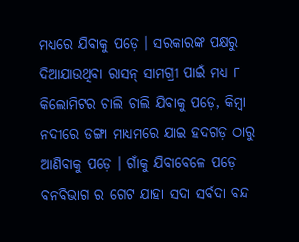ମଧ୍ୟରେ ଯିବାକୁ ପଡ଼େ । ସରକାରଙ୍କ ପକ୍ଷରୁ ଦିଆଯାଉଥିବା ରାସନ୍ ସାମଗ୍ରୀ ପାଇଁ ମଧ୍ୟ ୮ କିଲୋମିଟର ଚାଲି ଚାଲି ଯିବାକୁ ପଡ଼େ, କିମ୍ବା ନଦୀରେ ଡଙ୍ଗା ମାଧ୍ୟମରେ ଯାଇ ହଦଗଡ଼ ଠାରୁ ଆଣିବାକୁ ପଡ଼େ । ଗାଁକୁ ଯିବାବେଳେ ପଡ଼େ ବନବିଭାଗ ର ଗେଟ ଯାହା ସଦା ସର୍ବଦା ବନ୍ଦ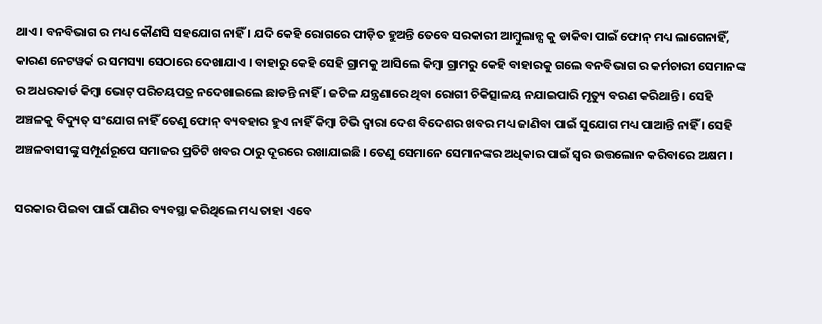ଥାଏ । ବନବିଭାଗ ର ମଧ୍ୟ କୌଣସି ସହଯୋଗ ନାହିଁ । ଯଦି କେହି ରୋଗରେ ପୀଡ଼ିତ ହୁଅନ୍ତି ତେବେ ସରକାରୀ ଆମ୍ବୁଲାନ୍ସ କୁ ଡାକିବା ପାଇଁ ଫୋନ୍ ମଧ୍ୟ ଲାଗେନାହିଁ, କାରଣ ନେଟୱର୍କ ର ସମସ୍ୟା ସେଠାରେ ଦେଖାଯାଏ । ବାହାରୁ କେହି ସେହି ଗ୍ରାମକୁ ଆସିଲେ କିମ୍ବା ଗ୍ରାମରୁ କେହି ବାହାରକୁ ଗଲେ ବନବିଭାଗ ର କର୍ମଚାରୀ ସେମାନଙ୍କ ର ଅଧରକାର୍ଡ କିମ୍ବା ଭୋଟ୍ ପରିଚୟପତ୍ର ନଦେଖାଇଲେ ଛାଡନ୍ତି ନାହିଁ । ଜଟିଳ ଯନ୍ତ୍ରଣାରେ ଥିବା ରୋଗୀ ଚିକିତ୍ସାଳୟ ନଯାଇପାରି ମୃତ୍ୟୁ ବରଣ କରିଥାନ୍ତି । ସେହି ଅଞ୍ଚଳକୁ ବିଦ୍ୟୁତ୍ ସଂଯୋଗ ନାହିଁ ତେଣୁ ଫୋନ୍ ବ୍ୟବହାର ହୁଏ ନାହିଁ କିମ୍ବା ଟିଭି ଦ୍ୱାରା ଦେଶ ବିଦେଶର ଖବର ମଧ୍ୟ ଜାଣିବା ପାଇଁ ସୁଯୋଗ ମଧ୍ୟ ପାଆନ୍ତି ନାହିଁ । ସେହି ଅଞ୍ଚଳବାସୀଙ୍କୁ ସମ୍ପୂର୍ଣରୂପେ ସମାଜର ପ୍ରତିଟି ଖବର ଠାରୁ ଦୂରରେ ରଖାଯାଇଛି । ତେଣୁ ସେମାନେ ସେମାନଙ୍କର ଅଧିକାର ପାଇଁ ସ୍ୱର ଉତ୍ତଲୋନ କରିବାରେ ଅକ୍ଷମ ।

ସରକାର ପିଇବା ପାଇଁ ପାଣିର ବ୍ୟବସ୍ଥା କରିଥିଲେ ମଧ୍ୟ ତାହା ଏବେ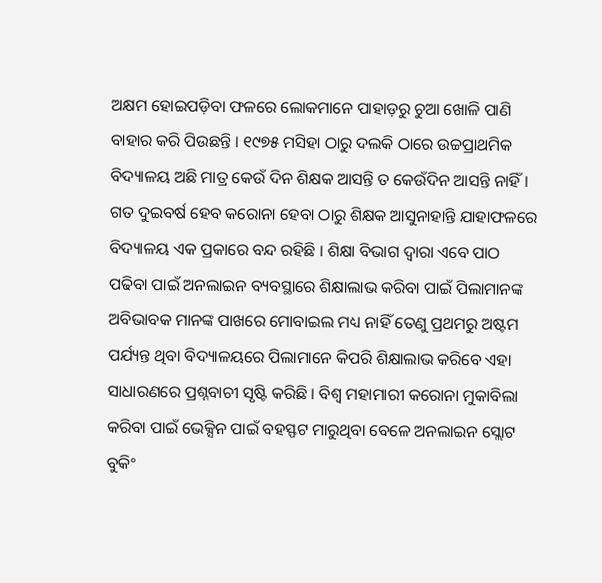ଅକ୍ଷମ ହୋଇପଡ଼ିବା ଫଳରେ ଲୋକମାନେ ପାହାଡ଼ରୁ ଚୁଆ ଖୋଳି ପାଣି ବାହାର କରି ପିଉଛନ୍ତି । ୧୯୭୫ ମସିହା ଠାରୁ ଦଲକି ଠାରେ ଉଚ୍ଚପ୍ରାଥମିକ ବିଦ୍ୟାଳୟ ଅଛି ମାତ୍ର କେଉଁ ଦିନ ଶିକ୍ଷକ ଆସନ୍ତି ତ କେଉଁଦିନ ଆସନ୍ତି ନାହିଁ । ଗତ ଦୁଇବର୍ଷ ହେବ କରୋନା ହେବା ଠାରୁ ଶିକ୍ଷକ ଆସୁନାହାନ୍ତି ଯାହାଫଳରେ ବିଦ୍ୟାଳୟ ଏକ ପ୍ରକାରେ ବନ୍ଦ ରହିଛି । ଶିକ୍ଷା ବିଭାଗ ଦ୍ୱାରା ଏବେ ପାଠ ପଢିବା ପାଇଁ ଅନଲାଇନ ବ୍ୟବସ୍ଥାରେ ଶିକ୍ଷାଲାଭ କରିବା ପାଇଁ ପିଲାମାନଙ୍କ ଅବିଭାବକ ମାନଙ୍କ ପାଖରେ ମୋବାଇଲ ମଧ୍ୟ ନାହିଁ ତେଣୁ ପ୍ରଥମରୁ ଅଷ୍ଟମ ପର୍ଯ୍ୟନ୍ତ ଥିବା ବିଦ୍ୟାଳୟରେ ପିଲାମାନେ କିପରି ଶିକ୍ଷାଲାଭ କରିବେ ଏହା ସାଧାରଣରେ ପ୍ରଶ୍ନବାଚୀ ସୃଷ୍ଟି କରିଛି । ବିଶ୍ୱ ମହାମାରୀ କରୋନା ମୁକାବିଲା କରିବା ପାଇଁ ଭେକ୍ସିନ ପାଇଁ ବହସ୍ଫଟ ମାରୁଥିବା ବେଳେ ଅନଲାଇନ ସ୍ଲୋଟ ବୁକିଂ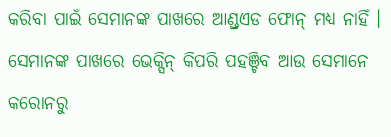କରିବା ପାଇଁ ସେମାନଙ୍କ ପାଖରେ ଆଣ୍ଡ୍ରଏଡ ଫୋନ୍ ମଧ୍ୟ ନାହିଁ । ସେମାନଙ୍କ ପାଖରେ ଭେକ୍ସିନ୍ କିପରି ପହଞ୍ଚିବ ଆଉ ସେମାନେ କରୋନରୁ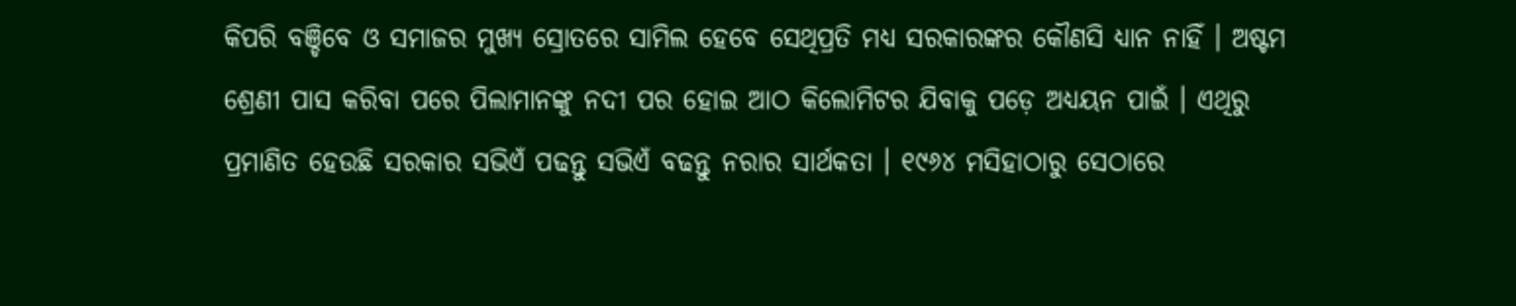କିପରି ବଞ୍ଚିବେ ଓ ସମାଜର ମୁଖ୍ୟ ସ୍ରୋତରେ ସାମିଲ ହେବେ ସେଥିପ୍ରତି ମଧ୍ୟ ସରକାରଙ୍କର କୌଣସି ଧ୍ୟାନ ନାହିଁ । ଅଷ୍ଟମ ଶ୍ରେଣୀ ପାସ କରିବା ପରେ ପିଲାମାନଙ୍କୁ ନଦୀ ପର ହୋଇ ଆଠ କିଲୋମିଟର ଯିବାକୁ ପଡ଼େ ଅଧ୍ୟୟନ ପାଇଁ । ଏଥିରୁ ପ୍ରମାଣିତ ହେଉଛି ସରକାର ସଭିଏଁ ପଢନ୍ତୁ ସଭିଏଁ ବଢନ୍ତୁ ନରାର ସାର୍ଥକତା । ୧୯୬୪ ମସିହାଠାରୁ ସେଠାରେ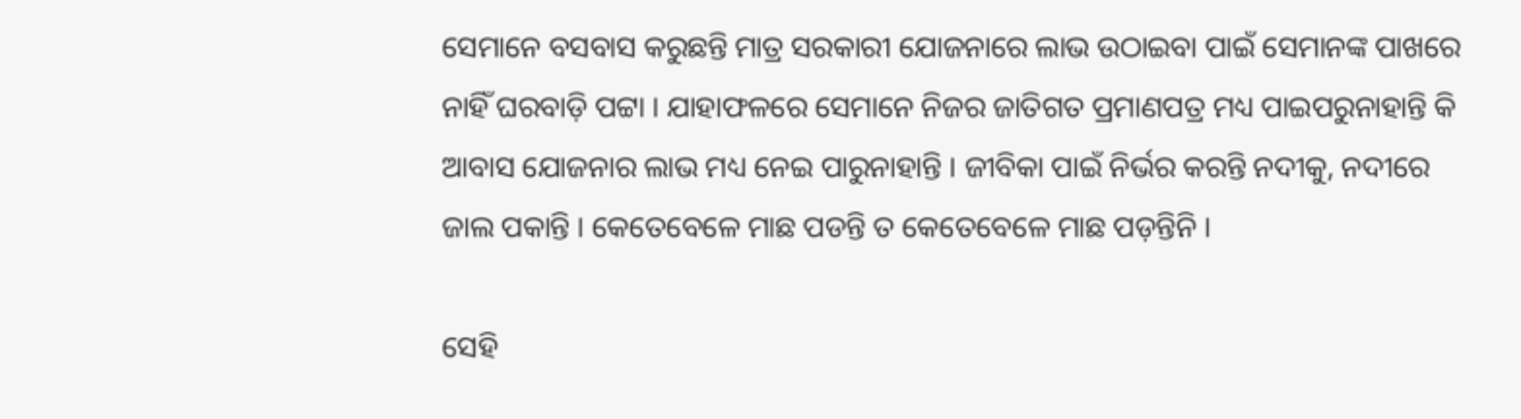ସେମାନେ ବସବାସ କରୁଛନ୍ତି ମାତ୍ର ସରକାରୀ ଯୋଜନାରେ ଲାଭ ଉଠାଇବା ପାଇଁ ସେମାନଙ୍କ ପାଖରେ ନାହିଁ ଘରବାଡ଼ି ପଟ୍ଟା । ଯାହାଫଳରେ ସେମାନେ ନିଜର ଜାତିଗତ ପ୍ରମାଣପତ୍ର ମଧ୍ୟ ପାଇପରୁନାହାନ୍ତି କି ଆବାସ ଯୋଜନାର ଲାଭ ମଧ୍ୟ ନେଇ ପାରୁନାହାନ୍ତି । ଜୀବିକା ପାଇଁ ନିର୍ଭର କରନ୍ତି ନଦୀକୁ, ନଦୀରେ ଜାଲ ପକାନ୍ତି । କେତେବେଳେ ମାଛ ପଡନ୍ତି ତ କେତେବେଳେ ମାଛ ପଡ଼ନ୍ତିନି ।

ସେହି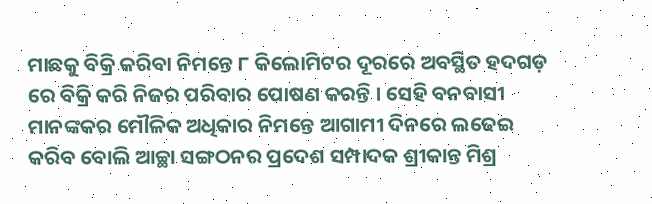ମାଛକୁ ବିକ୍ରି କରିବା ନିମନ୍ତେ ୮ କିଲୋମିଟର ଦୂରରେ ଅବସ୍ଥିତ ହଦଗଡ଼ ରେ ବିକ୍ରି କରି ନିଜର ପରିବାର ପୋଷଣ କରନ୍ତି । ସେହି ବନବାସୀ ମାନଙ୍କକର ମୌଳିକ ଅଧିକାର ନିମନ୍ତେ ଆଗାମୀ ଦିନରେ ଲଢେଇ କରିବ ବୋଲି ଆଚ୍ଛା ସଙ୍ଗଠନର ପ୍ରଦେଶ ସମ୍ପାଦକ ଶ୍ରୀକାନ୍ତ ମିଶ୍ର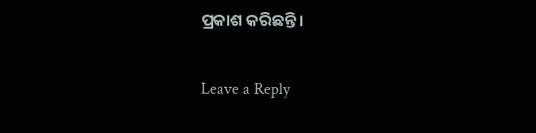ପ୍ରକାଶ କରିଛନ୍ତି ।

Leave a Reply